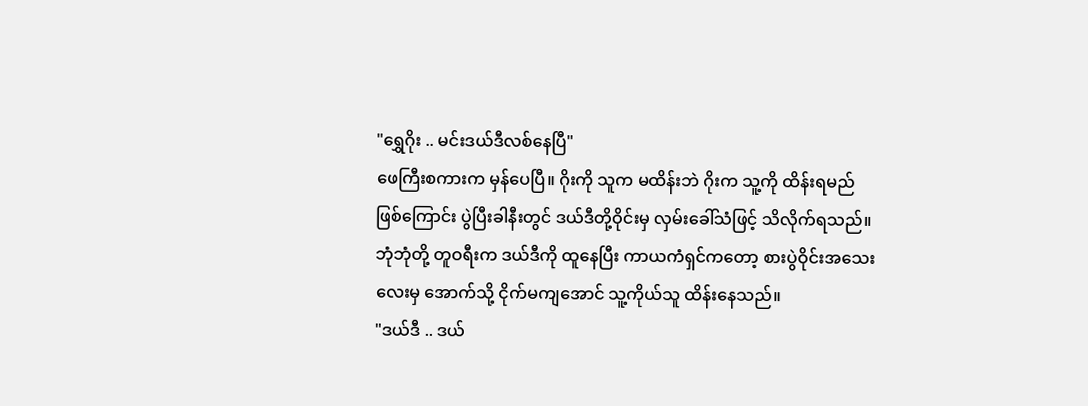"ရွှေဂိုး .. မင်းဒယ်ဒီလစ်နေပြီ"
ဖေကြီးစကားက မှန်ပေပြီ။ ဂိုးကို သူက မထိန်းဘဲ ဂိုးက သူ့ကို ထိန်းရမည် ဖြစ်ကြောင်း ပွဲပြီးခါနီးတွင် ဒယ်ဒီတို့ဝိုင်းမှ လှမ်းခေါ်သံဖြင့် သိလိုက်ရသည်။
ဘုံဘုံတို့ တူဝရီးက ဒယ်ဒီကို ထူနေပြီး ကာယကံရှင်ကတော့ စားပွဲဝိုင်းအသေးလေးမှ အောက်သို့ ငိုက်မကျအောင် သူ့ကိုယ်သူ ထိန်းနေသည်။
"ဒယ်ဒီ .. ဒယ်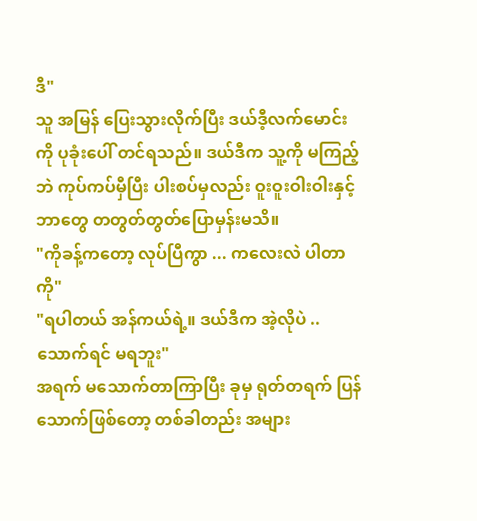ဒီ"
သူ အမြန် ပြေးသွားလိုက်ပြီး ဒယ်ဒီ့လက်မောင်းကို ပုခုံးပေါ် တင်ရသည်။ ဒယ်ဒီက သူ့ကို မကြည့်ဘဲ ကုပ်ကပ်မှီပြီး ပါးစပ်မှလည်း ဝူးဝူးဝါးဝါးနှင့် ဘာတွေ တတွတ်တွတ်ပြောမှန်းမသိ။
"ကိုခန့်ကတော့ လုပ်ပြီကွာ ... ကလေးလဲ ပါတာကို"
"ရပါတယ် အန်ကယ်ရဲ့။ ဒယ်ဒီက အဲ့လိုပဲ .. သောက်ရင် မရဘူး"
အရက် မသောက်တာကြာပြီး ခုမှ ရုတ်တရက် ပြန်သောက်ဖြစ်တော့ တစ်ခါတည်း အများ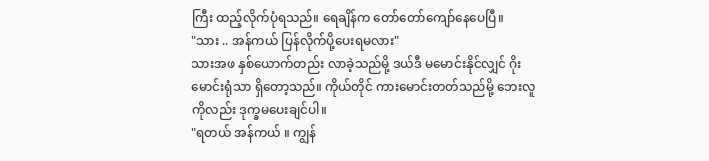ကြီး ထည့်လိုက်ပုံရသည်။ ရေချိန်က တော်တော်ကျော်နေပေပြီ။
"သား .. အန်ကယ် ပြန်လိုက်ပို့ပေးရမလား"
သားအဖ နှစ်ယောက်တည်း လာခဲ့သည်မို့ ဒယ်ဒီ မမောင်းနိုင်လျှင် ဂိုးမောင်းရုံသာ ရှိတော့သည်။ ကိုယ်တိုင် ကားမောင်းတတ်သည်မို့ ဘေးလူကိုလည်း ဒုက္ခမပေးချင်ပါ။
"ရတယ် အန်ကယ် ။ ကျွန်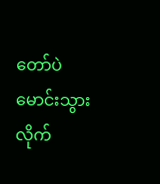တော်ပဲ မောင်းသွားလိုက်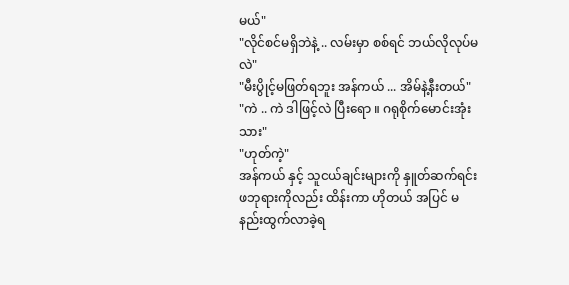မယ်"
"လိုင်စင်မရှိဘဲနဲ့ .. လမ်းမှာ စစ်ရင် ဘယ်လိုလုပ်မလဲ"
"မီးပွိုင့်မဖြတ်ရဘူး အန်ကယ် ... အိမ်နဲ့နီးတယ်"
"ကဲ .. ကဲ ဒါဖြင့်လဲ ပြီးရော ။ ဂရုစိုက်မောင်းအုံး သား"
"ဟုတ်ကဲ့"
အန်ကယ် နှင့် သူငယ်ချင်းများကို နှူတ်ဆက်ရင်း ဖဘုရားကိုလည်း ထိန်းကာ ဟိုတယ် အပြင် မနည်းထွက်လာခဲ့ရ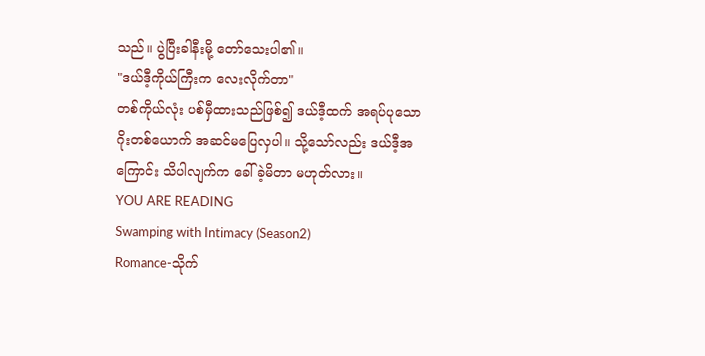သည်။ ပွဲပြီးခါနီးမို့ တော်သေးပါ၏။
"ဒယ်ဒီ့ကိုယ်ကြီးက လေးလိုက်တာ"
တစ်ကိုယ်လုံး ပစ်မှီထားသည်ဖြစ်၍ ဒယ်ဒီ့ထက် အရပ်ပုသော ဂိုးတစ်ယောက် အဆင်မပြေလှပါ။ သို့သော်လည်း ဒယ်ဒီ့အကြောင်း သိပါလျက်က ခေါ်ခဲ့မိတာ မဟုတ်လား။
YOU ARE READING
Swamping with Intimacy (Season2)
Romance-သိုက်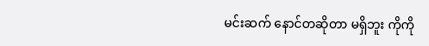မင်းဆက် နောင်တဆိုတာ မရှိဘူး ကိုကို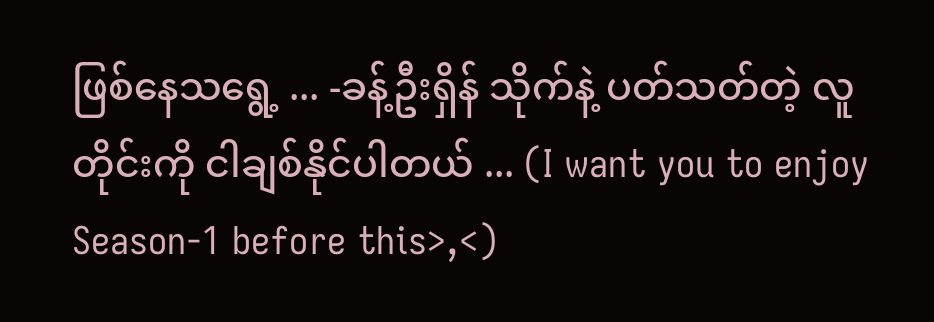ဖြစ်နေသရွေ့ ... -ခန့်ဦးရှိန် သိုက်နဲ့ ပတ်သတ်တဲ့ လူတိုင်းကို ငါချစ်နိုင်ပါတယ် ... (I want you to enjoy Season-1 before this>,<)